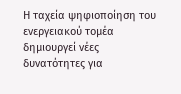Η ταχεία ψηφιοποίηση του ενεργειακού τομέα δημιουργεί νέες δυνατότητες για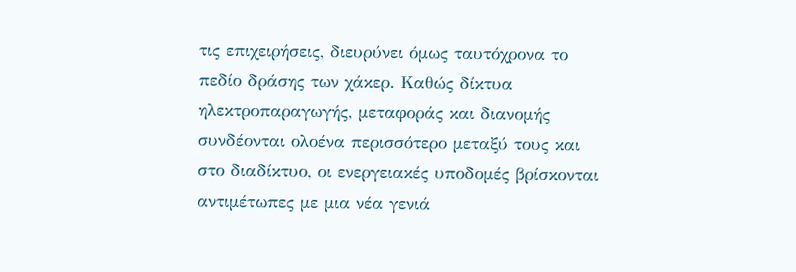τις επιχειρήσεις, διευρύνει όμως ταυτόχρονα το πεδίο δράσης των χάκερ. Καθώς δίκτυα ηλεκτροπαραγωγής, μεταφοράς και διανομής συνδέονται ολοένα περισσότερο μεταξύ τους και στο διαδίκτυο, οι ενεργειακές υποδομές βρίσκονται αντιμέτωπες με μια νέα γενιά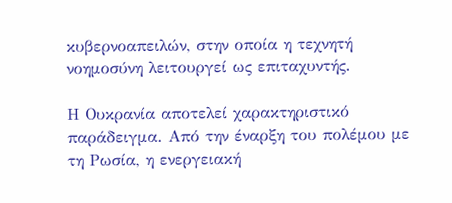κυβερνοαπειλών, στην οποία η τεχνητή νοημοσύνη λειτουργεί ως επιταχυντής.

Η Ουκρανία αποτελεί χαρακτηριστικό παράδειγμα. Από την έναρξη του πολέμου με τη Ρωσία, η ενεργειακή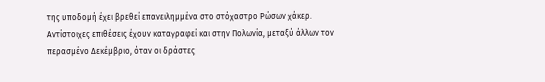της υποδομή έχει βρεθεί επανειλημμένα στο στόχαστρο Ρώσων χάκερ. Αντίστοιχες επιθέσεις έχουν καταγραφεί και στην Πολωνία, μεταξύ άλλων τον περασμένο Δεκέμβριο, όταν οι δράστες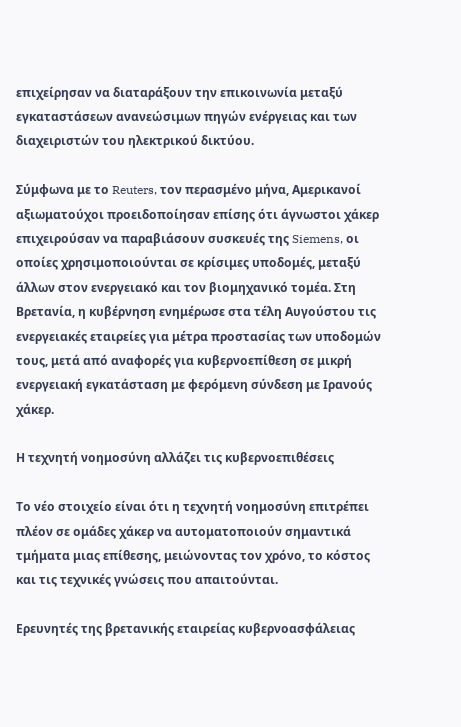επιχείρησαν να διαταράξουν την επικοινωνία μεταξύ εγκαταστάσεων ανανεώσιμων πηγών ενέργειας και των διαχειριστών του ηλεκτρικού δικτύου.

Σύμφωνα με το Reuters, τον περασμένο μήνα, Αμερικανοί αξιωματούχοι προειδοποίησαν επίσης ότι άγνωστοι χάκερ επιχειρούσαν να παραβιάσουν συσκευές της Siemens, οι οποίες χρησιμοποιούνται σε κρίσιμες υποδομές, μεταξύ άλλων στον ενεργειακό και τον βιομηχανικό τομέα. Στη Βρετανία, η κυβέρνηση ενημέρωσε στα τέλη Αυγούστου τις ενεργειακές εταιρείες για μέτρα προστασίας των υποδομών τους, μετά από αναφορές για κυβερνοεπίθεση σε μικρή ενεργειακή εγκατάσταση με φερόμενη σύνδεση με Ιρανούς χάκερ.

Η τεχνητή νοημοσύνη αλλάζει τις κυβερνοεπιθέσεις

Το νέο στοιχείο είναι ότι η τεχνητή νοημοσύνη επιτρέπει πλέον σε ομάδες χάκερ να αυτοματοποιούν σημαντικά τμήματα μιας επίθεσης, μειώνοντας τον χρόνο, το κόστος και τις τεχνικές γνώσεις που απαιτούνται.

Ερευνητές της βρετανικής εταιρείας κυβερνοασφάλειας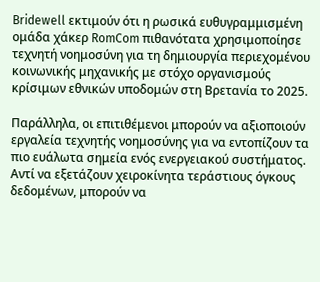Bridewell εκτιμούν ότι η ρωσικά ευθυγραμμισμένη ομάδα χάκερ RomCom πιθανότατα χρησιμοποίησε τεχνητή νοημοσύνη για τη δημιουργία περιεχομένου κοινωνικής μηχανικής με στόχο οργανισμούς κρίσιμων εθνικών υποδομών στη Βρετανία το 2025.

Παράλληλα, οι επιτιθέμενοι μπορούν να αξιοποιούν εργαλεία τεχνητής νοημοσύνης για να εντοπίζουν τα πιο ευάλωτα σημεία ενός ενεργειακού συστήματος. Αντί να εξετάζουν χειροκίνητα τεράστιους όγκους δεδομένων, μπορούν να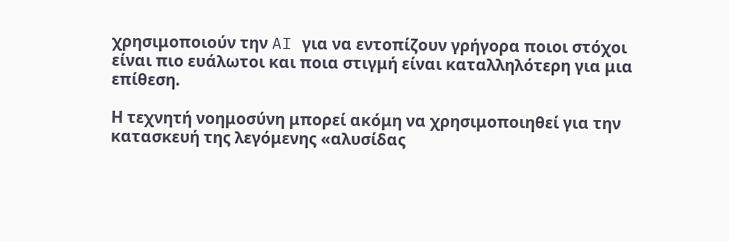χρησιμοποιούν την AI για να εντοπίζουν γρήγορα ποιοι στόχοι είναι πιο ευάλωτοι και ποια στιγμή είναι καταλληλότερη για μια επίθεση.

Η τεχνητή νοημοσύνη μπορεί ακόμη να χρησιμοποιηθεί για την κατασκευή της λεγόμενης «αλυσίδας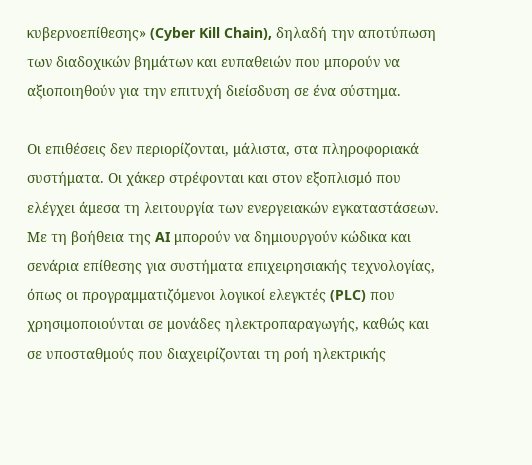κυβερνοεπίθεσης» (Cyber Kill Chain), δηλαδή την αποτύπωση των διαδοχικών βημάτων και ευπαθειών που μπορούν να αξιοποιηθούν για την επιτυχή διείσδυση σε ένα σύστημα.

Οι επιθέσεις δεν περιορίζονται, μάλιστα, στα πληροφοριακά συστήματα. Οι χάκερ στρέφονται και στον εξοπλισμό που ελέγχει άμεσα τη λειτουργία των ενεργειακών εγκαταστάσεων. Με τη βοήθεια της AI μπορούν να δημιουργούν κώδικα και σενάρια επίθεσης για συστήματα επιχειρησιακής τεχνολογίας, όπως οι προγραμματιζόμενοι λογικοί ελεγκτές (PLC) που χρησιμοποιούνται σε μονάδες ηλεκτροπαραγωγής, καθώς και σε υποσταθμούς που διαχειρίζονται τη ροή ηλεκτρικής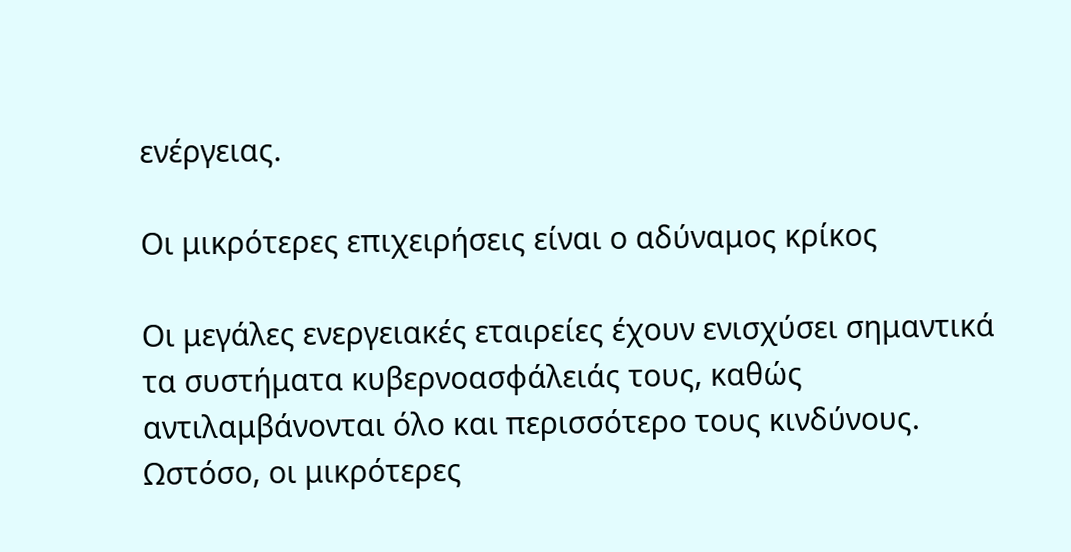ενέργειας.

Οι μικρότερες επιχειρήσεις είναι ο αδύναμος κρίκος

Οι μεγάλες ενεργειακές εταιρείες έχουν ενισχύσει σημαντικά τα συστήματα κυβερνοασφάλειάς τους, καθώς αντιλαμβάνονται όλο και περισσότερο τους κινδύνους. Ωστόσο, οι μικρότερες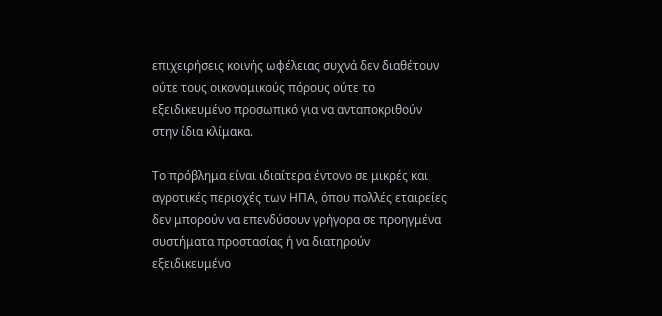επιχειρήσεις κοινής ωφέλειας συχνά δεν διαθέτουν ούτε τους οικονομικούς πόρους ούτε το εξειδικευμένο προσωπικό για να ανταποκριθούν στην ίδια κλίμακα.

Το πρόβλημα είναι ιδιαίτερα έντονο σε μικρές και αγροτικές περιοχές των ΗΠΑ, όπου πολλές εταιρείες δεν μπορούν να επενδύσουν γρήγορα σε προηγμένα συστήματα προστασίας ή να διατηρούν εξειδικευμένο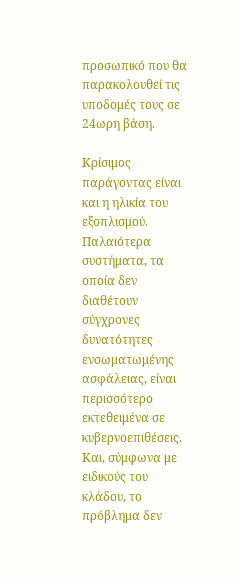προσωπικό που θα παρακολουθεί τις υποδομές τους σε 24ωρη βάση.

Κρίσιμος παράγοντας είναι και η ηλικία του εξοπλισμού. Παλαιότερα συστήματα, τα οποία δεν διαθέτουν σύγχρονες δυνατότητες ενσωματωμένης ασφάλειας, είναι περισσότερο εκτεθειμένα σε κυβερνοεπιθέσεις. Και, σύμφωνα με ειδικούς του κλάδου, το πρόβλημα δεν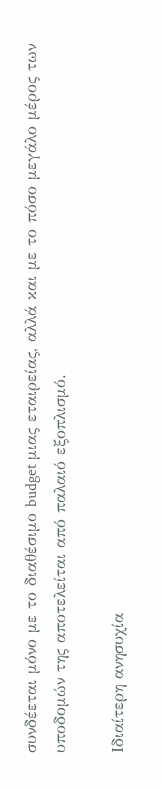συνδέεται μόνο με το διαθέσιμο budget μιας εταιρείας, αλλά και με το πόσο μεγάλο μέρος των υποδομών της αποτελείται από παλαιό εξοπλισμό.

Ιδιαίτερη ανησυχία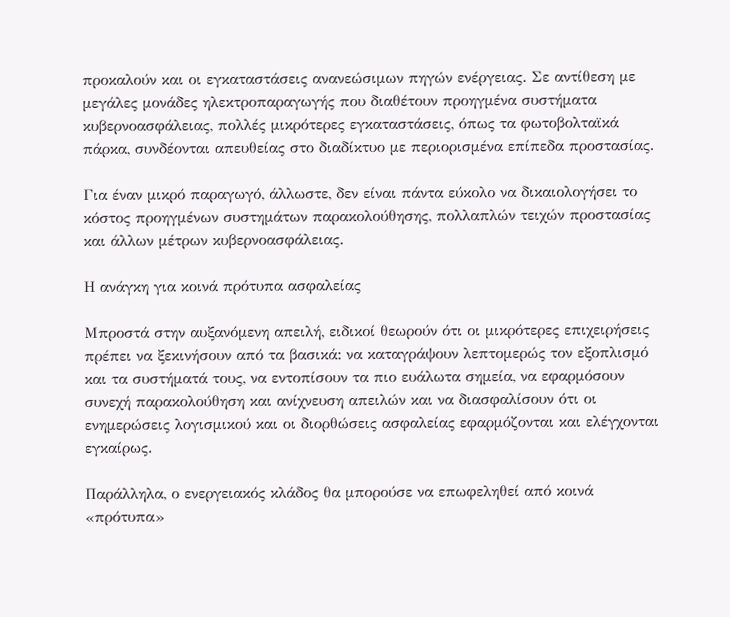προκαλούν και οι εγκαταστάσεις ανανεώσιμων πηγών ενέργειας. Σε αντίθεση με μεγάλες μονάδες ηλεκτροπαραγωγής που διαθέτουν προηγμένα συστήματα κυβερνοασφάλειας, πολλές μικρότερες εγκαταστάσεις, όπως τα φωτοβολταϊκά πάρκα, συνδέονται απευθείας στο διαδίκτυο με περιορισμένα επίπεδα προστασίας.

Για έναν μικρό παραγωγό, άλλωστε, δεν είναι πάντα εύκολο να δικαιολογήσει το κόστος προηγμένων συστημάτων παρακολούθησης, πολλαπλών τειχών προστασίας και άλλων μέτρων κυβερνοασφάλειας.

Η ανάγκη για κοινά πρότυπα ασφαλείας

Μπροστά στην αυξανόμενη απειλή, ειδικοί θεωρούν ότι οι μικρότερες επιχειρήσεις πρέπει να ξεκινήσουν από τα βασικά: να καταγράψουν λεπτομερώς τον εξοπλισμό και τα συστήματά τους, να εντοπίσουν τα πιο ευάλωτα σημεία, να εφαρμόσουν συνεχή παρακολούθηση και ανίχνευση απειλών και να διασφαλίσουν ότι οι ενημερώσεις λογισμικού και οι διορθώσεις ασφαλείας εφαρμόζονται και ελέγχονται εγκαίρως.

Παράλληλα, ο ενεργειακός κλάδος θα μπορούσε να επωφεληθεί από κοινά «πρότυπα»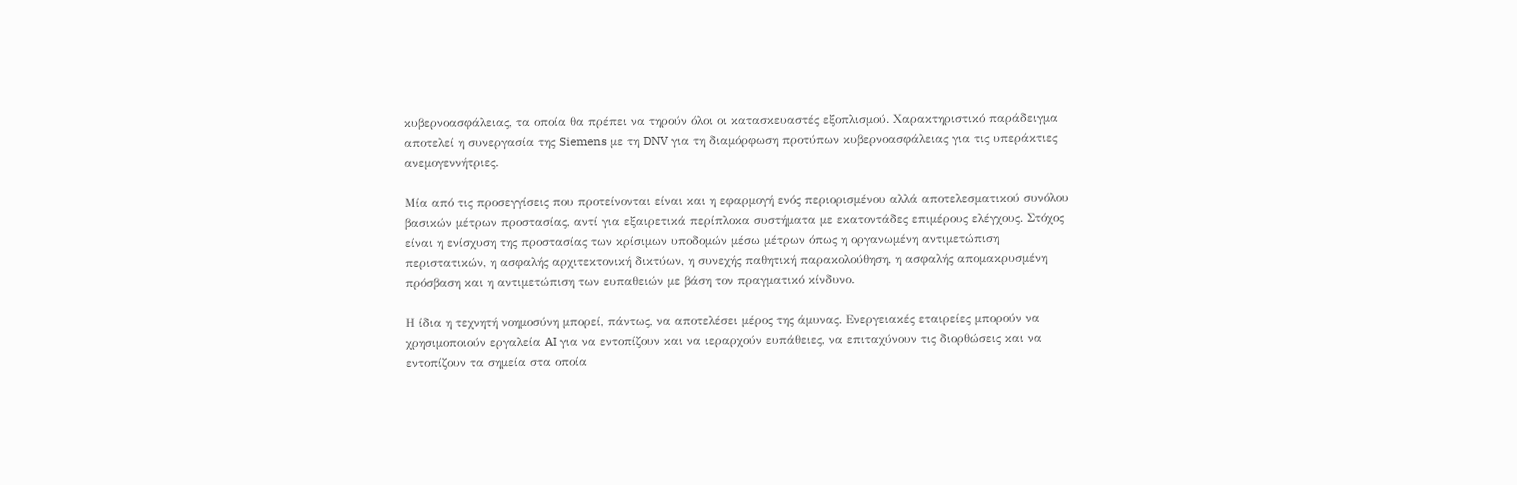κυβερνοασφάλειας, τα οποία θα πρέπει να τηρούν όλοι οι κατασκευαστές εξοπλισμού. Χαρακτηριστικό παράδειγμα αποτελεί η συνεργασία της Siemens με τη DNV για τη διαμόρφωση προτύπων κυβερνοασφάλειας για τις υπεράκτιες ανεμογεννήτριες.

Μία από τις προσεγγίσεις που προτείνονται είναι και η εφαρμογή ενός περιορισμένου αλλά αποτελεσματικού συνόλου βασικών μέτρων προστασίας, αντί για εξαιρετικά περίπλοκα συστήματα με εκατοντάδες επιμέρους ελέγχους. Στόχος είναι η ενίσχυση της προστασίας των κρίσιμων υποδομών μέσω μέτρων όπως η οργανωμένη αντιμετώπιση περιστατικών, η ασφαλής αρχιτεκτονική δικτύων, η συνεχής παθητική παρακολούθηση, η ασφαλής απομακρυσμένη πρόσβαση και η αντιμετώπιση των ευπαθειών με βάση τον πραγματικό κίνδυνο.

Η ίδια η τεχνητή νοημοσύνη μπορεί, πάντως, να αποτελέσει μέρος της άμυνας. Ενεργειακές εταιρείες μπορούν να χρησιμοποιούν εργαλεία AI για να εντοπίζουν και να ιεραρχούν ευπάθειες, να επιταχύνουν τις διορθώσεις και να εντοπίζουν τα σημεία στα οποία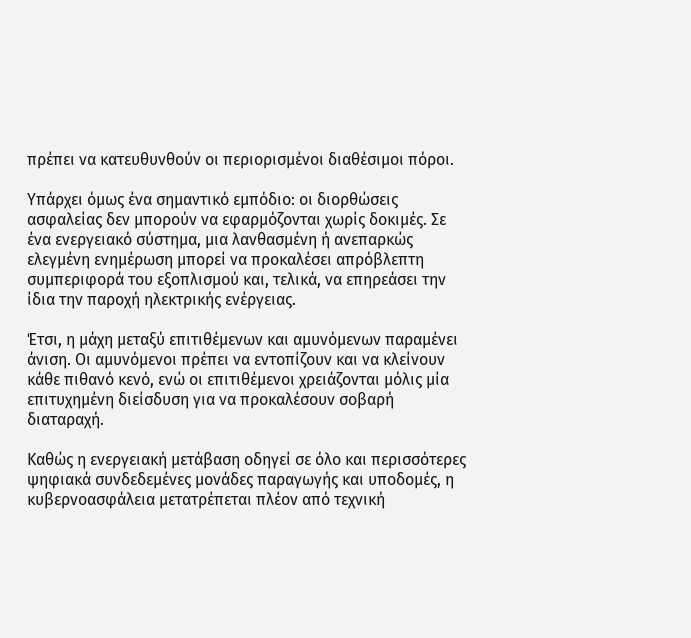πρέπει να κατευθυνθούν οι περιορισμένοι διαθέσιμοι πόροι.

Υπάρχει όμως ένα σημαντικό εμπόδιο: οι διορθώσεις ασφαλείας δεν μπορούν να εφαρμόζονται χωρίς δοκιμές. Σε ένα ενεργειακό σύστημα, μια λανθασμένη ή ανεπαρκώς ελεγμένη ενημέρωση μπορεί να προκαλέσει απρόβλεπτη συμπεριφορά του εξοπλισμού και, τελικά, να επηρεάσει την ίδια την παροχή ηλεκτρικής ενέργειας.

Έτσι, η μάχη μεταξύ επιτιθέμενων και αμυνόμενων παραμένει άνιση. Οι αμυνόμενοι πρέπει να εντοπίζουν και να κλείνουν κάθε πιθανό κενό, ενώ οι επιτιθέμενοι χρειάζονται μόλις μία επιτυχημένη διείσδυση για να προκαλέσουν σοβαρή διαταραχή.

Καθώς η ενεργειακή μετάβαση οδηγεί σε όλο και περισσότερες ψηφιακά συνδεδεμένες μονάδες παραγωγής και υποδομές, η κυβερνοασφάλεια μετατρέπεται πλέον από τεχνική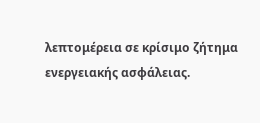λεπτομέρεια σε κρίσιμο ζήτημα ενεργειακής ασφάλειας.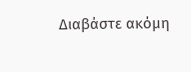Διαβάστε ακόμη